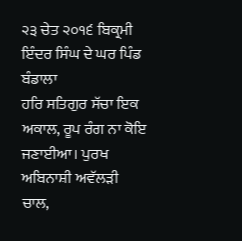੨੩ ਚੇਤ ੨੦੧੬ ਬਿਕ੍ਰਮੀ ਇੰਦਰ ਸਿੰਘ ਦੇ ਘਰ ਪਿੰਡ ਬੰਡਾਲਾ
ਹਰਿ ਸਤਿਗੁਰ ਸੱਚਾ ਇਕ ਅਕਾਲ, ਰੂਪ ਰੰਗ ਨਾ ਕੋਇ ਜਣਾਈਆ। ਪੁਰਖ ਅਬਿਨਾਸ਼ੀ ਅਵੱਲੜੀ ਚਾਲ,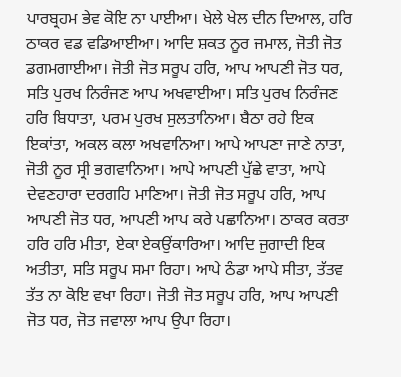ਪਾਰਬ੍ਰਹਮ ਭੇਵ ਕੋਇ ਨਾ ਪਾਈਆ। ਖੇਲੇ ਖੇਲ ਦੀਨ ਦਿਆਲ, ਹਰਿ ਠਾਕਰ ਵਡ ਵਡਿਆਈਆ। ਆਦਿ ਸ਼ਕਤ ਨੂਰ ਜਮਾਲ, ਜੋਤੀ ਜੋਤ ਡਗਮਗਾਈਆ। ਜੋਤੀ ਜੋਤ ਸਰੂਪ ਹਰਿ, ਆਪ ਆਪਣੀ ਜੋਤ ਧਰ, ਸਤਿ ਪੁਰਖ ਨਿਰੰਜਣ ਆਪ ਅਖਵਾਈਆ। ਸਤਿ ਪੁਰਖ ਨਿਰੰਜਣ ਹਰਿ ਬਿਧਾਤਾ, ਪਰਮ ਪੁਰਖ ਸੁਲਤਾਨਿਆ। ਬੈਠਾ ਰਹੇ ਇਕ ਇਕਾਂਤਾ, ਅਕਲ ਕਲਾ ਅਖਵਾਨਿਆ। ਆਪੇ ਆਪਣਾ ਜਾਣੇ ਨਾਤਾ, ਜੋਤੀ ਨੂਰ ਸ੍ਰੀ ਭਗਵਾਨਿਆ। ਆਪੇ ਆਪਣੀ ਪੁੱਛੇ ਵਾਤਾ, ਆਪੇ ਦੇਵਣਹਾਰਾ ਦਰਗਹਿ ਮਾਣਿਆ। ਜੋਤੀ ਜੋਤ ਸਰੂਪ ਹਰਿ, ਆਪ ਆਪਣੀ ਜੋਤ ਧਰ, ਆਪਣੀ ਆਪ ਕਰੇ ਪਛਾਨਿਆ। ਠਾਕਰ ਕਰਤਾ ਹਰਿ ਹਰਿ ਮੀਤਾ, ਏਕਾ ਏਕਉਂਕਾਰਿਆ। ਆਦਿ ਜੁਗਾਦੀ ਇਕ ਅਤੀਤਾ, ਸਤਿ ਸਰੂਪ ਸਮਾ ਰਿਹਾ। ਆਪੇ ਠੰਡਾ ਆਪੇ ਸੀਤਾ, ਤੱਤਵ ਤੱਤ ਨਾ ਕੋਇ ਵਖਾ ਰਿਹਾ। ਜੋਤੀ ਜੋਤ ਸਰੂਪ ਹਰਿ, ਆਪ ਆਪਣੀ ਜੋਤ ਧਰ, ਜੋਤ ਜਵਾਲਾ ਆਪ ਉਪਾ ਰਿਹਾ।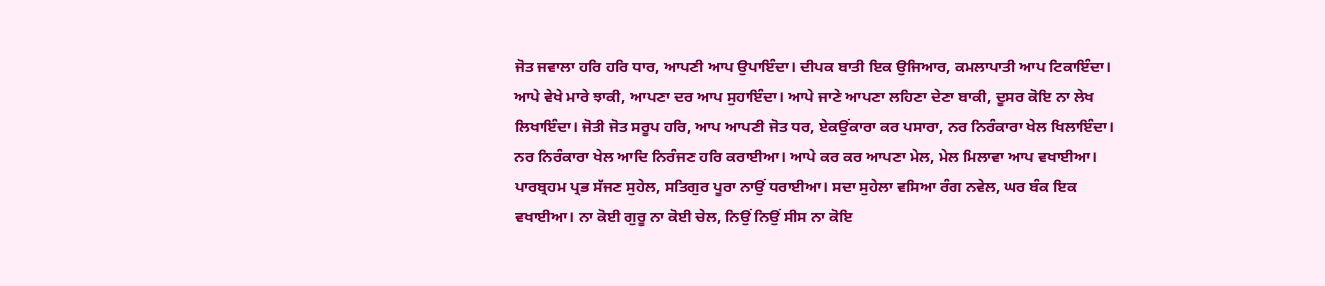ਜੋਤ ਜਵਾਲਾ ਹਰਿ ਹਰਿ ਧਾਰ, ਆਪਣੀ ਆਪ ਉਪਾਇੰਦਾ। ਦੀਪਕ ਬਾਤੀ ਇਕ ਉਜਿਆਰ, ਕਮਲਾਪਾਤੀ ਆਪ ਟਿਕਾਇੰਦਾ। ਆਪੇ ਵੇਖੇ ਮਾਰੇ ਝਾਕੀ, ਆਪਣਾ ਦਰ ਆਪ ਸੁਹਾਇੰਦਾ। ਆਪੇ ਜਾਣੇ ਆਪਣਾ ਲਹਿਣਾ ਦੇਣਾ ਬਾਕੀ, ਦੂਸਰ ਕੋਇ ਨਾ ਲੇਖ ਲਿਖਾਇੰਦਾ। ਜੋਤੀ ਜੋਤ ਸਰੂਪ ਹਰਿ, ਆਪ ਆਪਣੀ ਜੋਤ ਧਰ, ਏਕਉਂਕਾਰਾ ਕਰ ਪਸਾਰਾ, ਨਰ ਨਿਰੰਕਾਰਾ ਖੇਲ ਖਿਲਾਇੰਦਾ। ਨਰ ਨਿਰੰਕਾਰਾ ਖੇਲ ਆਦਿ ਨਿਰੰਜਣ ਹਰਿ ਕਰਾਈਆ। ਆਪੇ ਕਰ ਕਰ ਆਪਣਾ ਮੇਲ, ਮੇਲ ਮਿਲਾਵਾ ਆਪ ਵਖਾਈਆ। ਪਾਰਬ੍ਰਹਮ ਪ੍ਰਭ ਸੱਜਣ ਸੁਹੇਲ, ਸਤਿਗੁਰ ਪੂਰਾ ਨਾਉਂ ਧਰਾਈਆ। ਸਦਾ ਸੁਹੇਲਾ ਵਸਿਆ ਰੰਗ ਨਵੇਲ, ਘਰ ਬੰਕ ਇਕ ਵਖਾਈਆ। ਨਾ ਕੋਈ ਗੁਰੂ ਨਾ ਕੋਈ ਚੇਲ, ਨਿਉਂ ਨਿਉਂ ਸੀਸ ਨਾ ਕੋਇ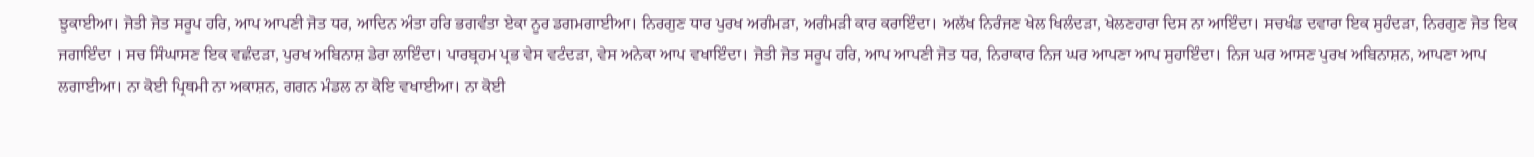ਝੁਕਾਈਆ। ਜੋਤੀ ਜੋਤ ਸਰੂਪ ਹਰਿ, ਆਪ ਆਪਣੀ ਜੋਤ ਧਰ, ਆਦਿਨ ਅੰਤਾ ਹਰਿ ਭਗਵੰਤਾ ਏਕਾ ਨੂਰ ਡਗਮਗਾਈਆ। ਨਿਰਗੁਣ ਧਾਰ ਪੁਰਖ ਅਗੰਮੜਾ, ਅਗੰਮੜੀ ਕਾਰ ਕਰਾਇੰਦਾ। ਅਲੱਖ ਨਿਰੰਜਣ ਖੇਲ ਖਿਲੰਦੜਾ, ਖੇਲਣਹਾਰਾ ਦਿਸ ਨਾ ਆਇੰਦਾ। ਸਚਖੰਡ ਦਵਾਰਾ ਇਕ ਸੁਹੰਦੜਾ, ਨਿਰਗੁਣ ਜੋਤ ਇਕ ਜਗਾਇੰਦਾ । ਸਚ ਸਿੰਘਾਸਣ ਇਕ ਵਛੰਦੜਾ, ਪੁਰਖ ਅਬਿਨਾਸ਼ ਡੇਰਾ ਲਾਇੰਦਾ। ਪਾਰਬ੍ਰਹਮ ਪ੍ਰਭ ਵੇਸ ਵਟੰਦੜਾ, ਵੇਸ ਅਨੇਕਾ ਆਪ ਵਖਾਇੰਦਾ। ਜੋਤੀ ਜੋਤ ਸਰੂਪ ਹਰਿ, ਆਪ ਆਪਣੀ ਜੋਤ ਧਰ, ਨਿਰਾਕਾਰ ਨਿਜ ਘਰ ਆਪਣਾ ਆਪ ਸੁਹਾਇੰਦਾ। ਨਿਜ ਘਰ ਆਸਣ ਪੁਰਖ ਅਬਿਨਾਸ਼ਨ, ਆਪਣਾ ਆਪ ਲਗਾਈਆ। ਨਾ ਕੋਈ ਪ੍ਰਿਥਮੀ ਨਾ ਅਕਾਸ਼ਨ, ਗਗਨ ਮੰਡਲ ਨਾ ਕੋਇ ਵਖਾਈਆ। ਨਾ ਕੋਈ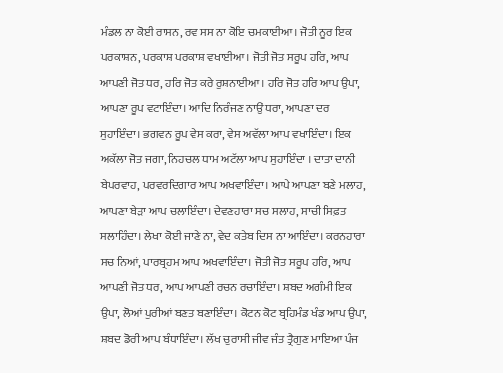ਮੰਡਲ ਨਾ ਕੋਈ ਰਾਸਨ, ਰਵ ਸਸ ਨਾ ਕੋਇ ਚਮਕਾਈਆ। ਜੋਤੀ ਨੂਰ ਇਕ ਪਰਕਾਸ਼ਨ, ਪਰਕਾਸ਼ ਪਰਕਾਸ਼ ਵਖਾਈਆ। ਜੋਤੀ ਜੋਤ ਸਰੂਪ ਹਰਿ, ਆਪ ਆਪਣੀ ਜੋਤ ਧਰ, ਹਰਿ ਜੋਤ ਕਰੇ ਰੁਸ਼ਨਾਈਆ। ਹਰਿ ਜੋਤ ਹਰਿ ਆਪ ਉਪਾ, ਆਪਣਾ ਰੂਪ ਵਟਾਇੰਦਾ। ਆਦਿ ਨਿਰੰਜਣ ਨਾਉਂ ਧਰਾ, ਆਪਣਾ ਦਰ ਸੁਹਾਇੰਦਾ। ਭਗਵਨ ਰੂਪ ਵੇਸ ਕਰਾ, ਵੇਸ ਅਵੱਲਾ ਆਪ ਵਖਾਇੰਦਾ। ਇਕ ਅਕੱਲਾ ਜੋਤ ਜਗਾ, ਨਿਹਚਲ ਧਾਮ ਅਟੱਲਾ ਆਪ ਸੁਹਾਇੰਦਾ । ਦਾਤਾ ਦਾਨੀ ਬੇਪਰਵਾਹ, ਪਰਵਰਦਿਗਾਰ ਆਪ ਅਖਵਾਇੰਦਾ। ਆਪੇ ਆਪਣਾ ਬਣੇ ਮਲਾਹ, ਆਪਣਾ ਬੇੜਾ ਆਪ ਚਲਾਇੰਦਾ। ਦੇਵਣਹਾਰਾ ਸਚ ਸਲਾਹ, ਸਾਚੀ ਸਿਫ਼ਤ ਸਲਾਹਿੰਦਾ। ਲੇਖਾ ਕੋਈ ਜਾਣੇ ਨਾ, ਵੇਦ ਕਤੇਬ ਦਿਸ ਨਾ ਆਇੰਦਾ। ਕਰਨਹਾਰਾ ਸਚ ਨਿਆਂ, ਪਾਰਬ੍ਰਹਮ ਆਪ ਅਖਵਾਇੰਦਾ। ਜੋਤੀ ਜੋਤ ਸਰੂਪ ਹਰਿ, ਆਪ ਆਪਣੀ ਜੋਤ ਧਰ, ਆਪ ਆਪਣੀ ਰਚਨ ਰਚਾਇੰਦਾ। ਸ਼ਬਦ ਅਗੰਮੀ ਇਕ ਉਪਾ, ਲੋਆਂ ਪੁਰੀਆਂ ਬਣਤ ਬਣਾਇੰਦਾ। ਕੋਟਨ ਕੋਟ ਬ੍ਰਹਿਮੰਡ ਖੰਡ ਆਪ ਉਪਾ, ਸ਼ਬਦ ਡੋਰੀ ਆਪ ਬੰਧਾਇੰਦਾ। ਲੱਖ ਚੁਰਾਸੀ ਜੀਵ ਜੰਤ ਤ੍ਰੈਗੁਣ ਮਾਇਆ ਪੰਜ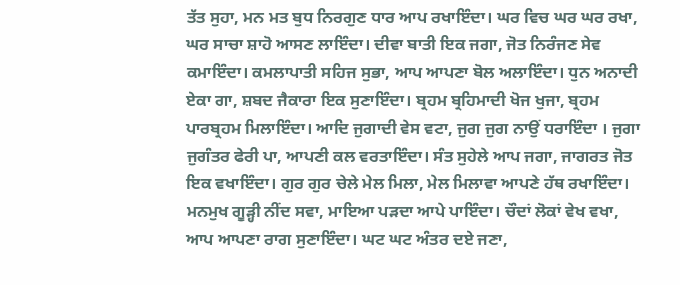ਤੱਤ ਸੁਹਾ, ਮਨ ਮਤ ਬੁਧ ਨਿਰਗੁਣ ਧਾਰ ਆਪ ਰਖਾਇੰਦਾ। ਘਰ ਵਿਚ ਘਰ ਘਰ ਰਖਾ, ਘਰ ਸਾਚਾ ਸ਼ਾਹੋ ਆਸਣ ਲਾਇੰਦਾ। ਦੀਵਾ ਬਾਤੀ ਇਕ ਜਗਾ, ਜੋਤ ਨਿਰੰਜਣ ਸੇਵ ਕਮਾਇੰਦਾ। ਕਮਲਾਪਾਤੀ ਸਹਿਜ ਸੁਭਾ, ਆਪ ਆਪਣਾ ਬੋਲ ਅਲਾਇੰਦਾ। ਧੁਨ ਅਨਾਦੀ ਏਕਾ ਗਾ, ਸ਼ਬਦ ਜੈਕਾਰਾ ਇਕ ਸੁਣਾਇੰਦਾ। ਬ੍ਰਹਮ ਬ੍ਰਹਿਮਾਦੀ ਖੋਜ ਖੁਜਾ, ਬ੍ਰਹਮ ਪਾਰਬ੍ਰਹਮ ਮਿਲਾਇੰਦਾ। ਆਦਿ ਜੁਗਾਦੀ ਵੇਸ ਵਟਾ, ਜੁਗ ਜੁਗ ਨਾਉਂ ਧਰਾਇੰਦਾ । ਜੁਗਾ ਜੁਗੰਤਰ ਫੇਰੀ ਪਾ, ਆਪਣੀ ਕਲ ਵਰਤਾਇੰਦਾ। ਸੰਤ ਸੁਹੇਲੇ ਆਪ ਜਗਾ, ਜਾਗਰਤ ਜੋਤ ਇਕ ਵਖਾਇੰਦਾ। ਗੁਰ ਗੁਰ ਚੇਲੇ ਮੇਲ ਮਿਲਾ, ਮੇਲ ਮਿਲਾਵਾ ਆਪਣੇ ਹੱਥ ਰਖਾਇੰਦਾ। ਮਨਮੁਖ ਗੂੜ੍ਹੀ ਨੀਂਦ ਸਵਾ, ਮਾਇਆ ਪੜਦਾ ਆਪੇ ਪਾਇੰਦਾ। ਚੌਦਾਂ ਲੋਕਾਂ ਵੇਖ ਵਖਾ, ਆਪ ਆਪਣਾ ਰਾਗ ਸੁਣਾਇੰਦਾ। ਘਟ ਘਟ ਅੰਤਰ ਦਏ ਜਣਾ,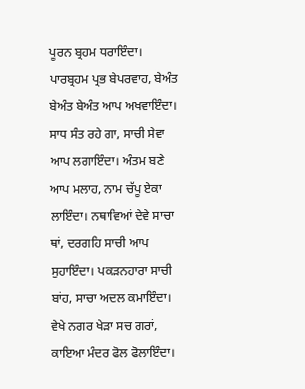ਪੂਰਨ ਬ੍ਰਹਮ ਧਰਾਇੰਦਾ। ਪਾਰਬ੍ਰਹਮ ਪ੍ਰਭ ਬੇਪਰਵਾਹ, ਬੇਅੰਤ ਬੇਅੰਤ ਬੇਅੰਤ ਆਪ ਅਖਵਾਇੰਦਾ। ਸਾਧ ਸੰਤ ਰਹੇ ਗਾ, ਸਾਚੀ ਸੇਵਾ ਆਪ ਲਗਾਇੰਦਾ। ਅੰਤਮ ਬਣੇ ਆਪ ਮਲਾਹ, ਨਾਮ ਚੱਪੂ ਏਕਾ ਲਾਇੰਦਾ। ਨਥਾਵਿਆਂ ਦੇਵੇ ਸਾਚਾ ਥਾਂ, ਦਰਗਹਿ ਸਾਚੀ ਆਪ ਸੁਹਾਇੰਦਾ। ਪਕੜਨਹਾਰਾ ਸਾਚੀ ਬਾਂਹ, ਸਾਚਾ ਅਦਲ ਕਮਾਇੰਦਾ। ਵੇਖੇ ਨਗਰ ਖੇੜਾ ਸਚ ਗਰਾਂ, ਕਾਇਆ ਮੰਦਰ ਫੋਲ ਫੋਲਾਇੰਦਾ।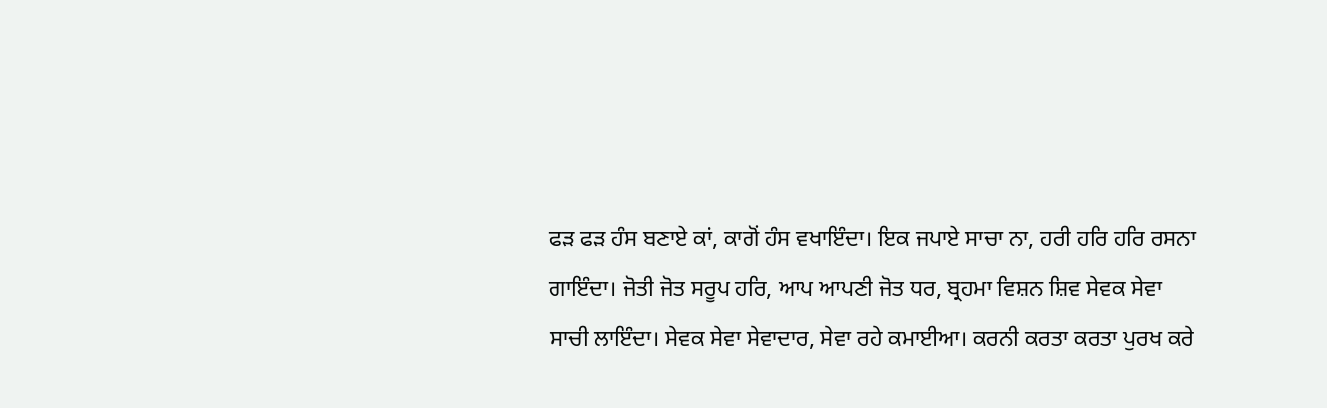ਫੜ ਫੜ ਹੰਸ ਬਣਾਏ ਕਾਂ, ਕਾਗੋਂ ਹੰਸ ਵਖਾਇੰਦਾ। ਇਕ ਜਪਾਏ ਸਾਚਾ ਨਾ, ਹਰੀ ਹਰਿ ਹਰਿ ਰਸਨਾ ਗਾਇੰਦਾ। ਜੋਤੀ ਜੋਤ ਸਰੂਪ ਹਰਿ, ਆਪ ਆਪਣੀ ਜੋਤ ਧਰ, ਬ੍ਰਹਮਾ ਵਿਸ਼ਨ ਸ਼ਿਵ ਸੇਵਕ ਸੇਵਾ ਸਾਚੀ ਲਾਇੰਦਾ। ਸੇਵਕ ਸੇਵਾ ਸੇਵਾਦਾਰ, ਸੇਵਾ ਰਹੇ ਕਮਾਈਆ। ਕਰਨੀ ਕਰਤਾ ਕਰਤਾ ਪੁਰਖ ਕਰੇ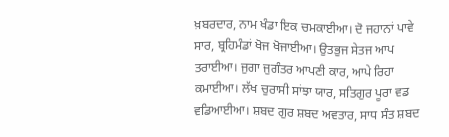ਖ਼ਬਰਦਾਰ, ਨਾਮ ਖੰਡਾ ਇਕ ਚਮਕਾਈਆ। ਦੋ ਜਹਾਨਾਂ ਪਾਵੇ ਸਾਰ, ਬ੍ਰਹਿਮੰਡਾਂ ਖੋਜ ਖੋਜਾਈਆ। ਉਤਭੁਜ ਸੇਤਜ ਆਪ ਤਰਾਈਆ। ਜੁਗਾ ਜੁਗੰਤਰ ਆਪਣੀ ਕਾਰ, ਆਪੇ ਰਿਹਾ ਕਮਾਈਆ। ਲੱਖ ਚੁਰਾਸੀ ਸਾਂਝਾ ਯਾਰ, ਸਤਿਗੁਰ ਪੂਰਾ ਵਡ ਵਡਿਆਈਆ। ਸ਼ਬਦ ਗੁਰ ਸ਼ਬਦ ਅਵਤਾਰ, ਸਾਧ ਸੰਤ ਸ਼ਬਦ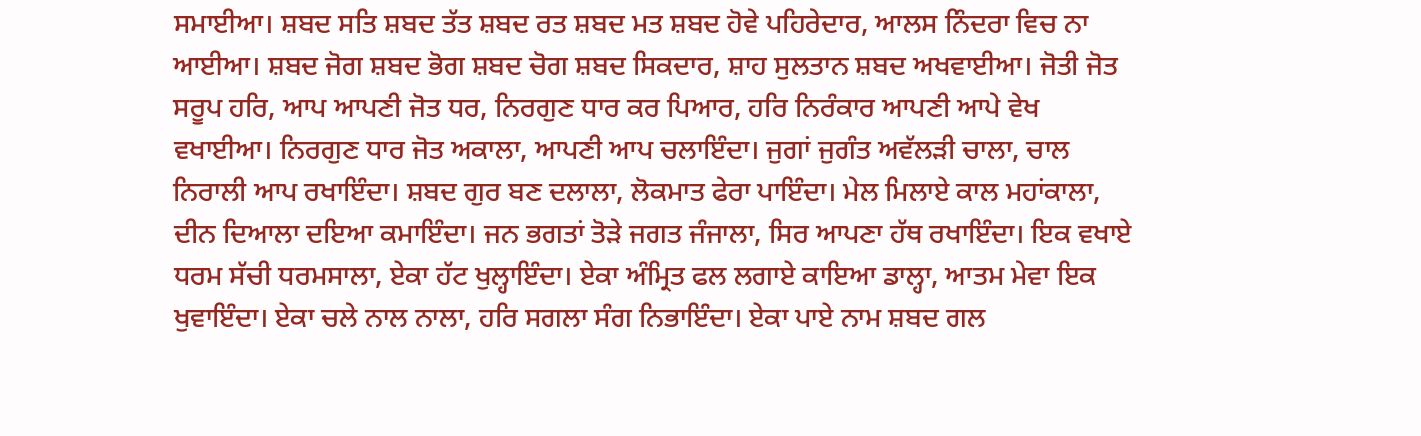ਸਮਾਈਆ। ਸ਼ਬਦ ਸਤਿ ਸ਼ਬਦ ਤੱਤ ਸ਼ਬਦ ਰਤ ਸ਼ਬਦ ਮਤ ਸ਼ਬਦ ਹੋਵੇ ਪਹਿਰੇਦਾਰ, ਆਲਸ ਨਿੰਦਰਾ ਵਿਚ ਨਾ ਆਈਆ। ਸ਼ਬਦ ਜੋਗ ਸ਼ਬਦ ਭੋਗ ਸ਼ਬਦ ਚੋਗ ਸ਼ਬਦ ਸਿਕਦਾਰ, ਸ਼ਾਹ ਸੁਲਤਾਨ ਸ਼ਬਦ ਅਖਵਾਈਆ। ਜੋਤੀ ਜੋਤ ਸਰੂਪ ਹਰਿ, ਆਪ ਆਪਣੀ ਜੋਤ ਧਰ, ਨਿਰਗੁਣ ਧਾਰ ਕਰ ਪਿਆਰ, ਹਰਿ ਨਿਰੰਕਾਰ ਆਪਣੀ ਆਪੇ ਵੇਖ ਵਖਾਈਆ। ਨਿਰਗੁਣ ਧਾਰ ਜੋਤ ਅਕਾਲਾ, ਆਪਣੀ ਆਪ ਚਲਾਇੰਦਾ। ਜੁਗਾਂ ਜੁਗੰਤ ਅਵੱਲੜੀ ਚਾਲਾ, ਚਾਲ ਨਿਰਾਲੀ ਆਪ ਰਖਾਇੰਦਾ। ਸ਼ਬਦ ਗੁਰ ਬਣ ਦਲਾਲਾ, ਲੋਕਮਾਤ ਫੇਰਾ ਪਾਇੰਦਾ। ਮੇਲ ਮਿਲਾਏ ਕਾਲ ਮਹਾਂਕਾਲਾ, ਦੀਨ ਦਿਆਲਾ ਦਇਆ ਕਮਾਇੰਦਾ। ਜਨ ਭਗਤਾਂ ਤੋੜੇ ਜਗਤ ਜੰਜਾਲਾ, ਸਿਰ ਆਪਣਾ ਹੱਥ ਰਖਾਇੰਦਾ। ਇਕ ਵਖਾਏ ਧਰਮ ਸੱਚੀ ਧਰਮਸਾਲਾ, ਏਕਾ ਹੱਟ ਖੁਲ੍ਹਾਇੰਦਾ। ਏਕਾ ਅੰਮ੍ਰਿਤ ਫਲ ਲਗਾਏ ਕਾਇਆ ਡਾਲ੍ਹਾ, ਆਤਮ ਮੇਵਾ ਇਕ ਖੁਵਾਇੰਦਾ। ਏਕਾ ਚਲੇ ਨਾਲ ਨਾਲਾ, ਹਰਿ ਸਗਲਾ ਸੰਗ ਨਿਭਾਇੰਦਾ। ਏਕਾ ਪਾਏ ਨਾਮ ਸ਼ਬਦ ਗਲ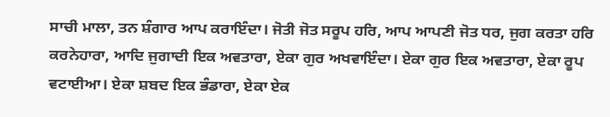ਸਾਚੀ ਮਾਲਾ, ਤਨ ਸ਼ੰਗਾਰ ਆਪ ਕਰਾਇੰਦਾ। ਜੋਤੀ ਜੋਤ ਸਰੂਪ ਹਰਿ, ਆਪ ਆਪਣੀ ਜੋਤ ਧਰ, ਜੁਗ ਕਰਤਾ ਹਰਿ ਕਰਨੇਹਾਰਾ, ਆਦਿ ਜੁਗਾਦੀ ਇਕ ਅਵਤਾਰਾ, ਏਕਾ ਗੁਰ ਅਖਵਾਇੰਦਾ। ਏਕਾ ਗੁਰ ਇਕ ਅਵਤਾਰਾ, ਏਕਾ ਰੂਪ ਵਟਾਈਆ। ਏਕਾ ਸ਼ਬਦ ਇਕ ਭੰਡਾਰਾ, ਏਕਾ ਏਕ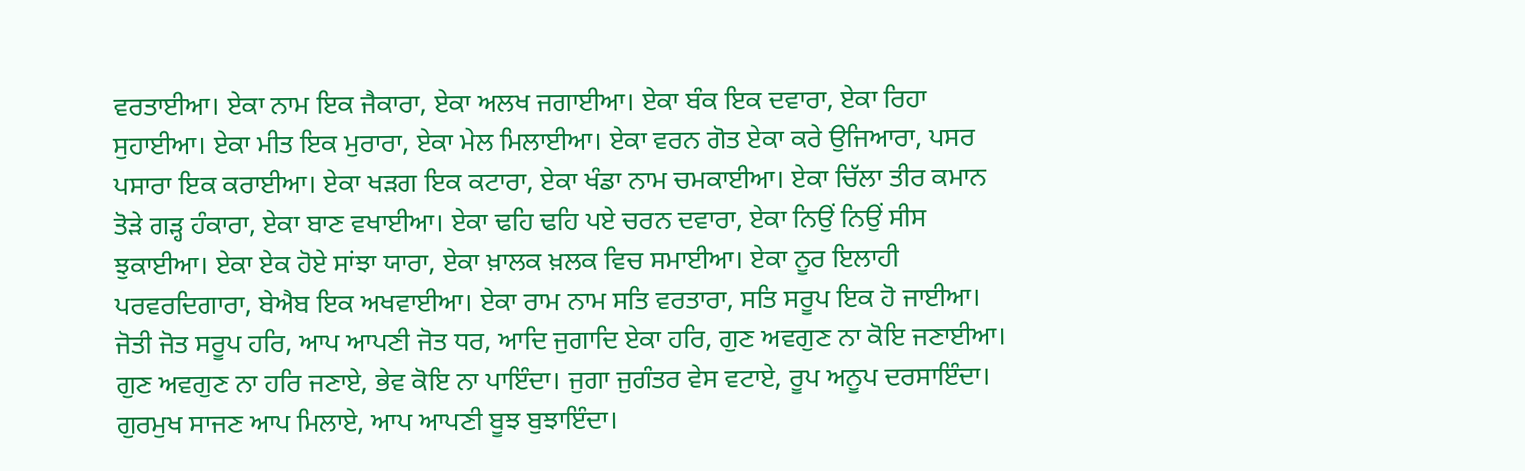ਵਰਤਾਈਆ। ਏਕਾ ਨਾਮ ਇਕ ਜੈਕਾਰਾ, ਏਕਾ ਅਲਖ ਜਗਾਈਆ। ਏਕਾ ਬੰਕ ਇਕ ਦਵਾਰਾ, ਏਕਾ ਰਿਹਾ ਸੁਹਾਈਆ। ਏਕਾ ਮੀਤ ਇਕ ਮੁਰਾਰਾ, ਏਕਾ ਮੇਲ ਮਿਲਾਈਆ। ਏਕਾ ਵਰਨ ਗੋਤ ਏਕਾ ਕਰੇ ਉਜਿਆਰਾ, ਪਸਰ ਪਸਾਰਾ ਇਕ ਕਰਾਈਆ। ਏਕਾ ਖੜਗ ਇਕ ਕਟਾਰਾ, ਏਕਾ ਖੰਡਾ ਨਾਮ ਚਮਕਾਈਆ। ਏਕਾ ਚਿੱਲਾ ਤੀਰ ਕਮਾਨ ਤੋੜੇ ਗੜ੍ਹ ਹੰਕਾਰਾ, ਏਕਾ ਬਾਣ ਵਖਾਈਆ। ਏਕਾ ਢਹਿ ਢਹਿ ਪਏ ਚਰਨ ਦਵਾਰਾ, ਏਕਾ ਨਿਉਂ ਨਿਉਂ ਸੀਸ ਝੁਕਾਈਆ। ਏਕਾ ਏਕ ਹੋਏ ਸਾਂਝਾ ਯਾਰਾ, ਏਕਾ ਖ਼ਾਲਕ ਖ਼ਲਕ ਵਿਚ ਸਮਾਈਆ। ਏਕਾ ਨੂਰ ਇਲਾਹੀ ਪਰਵਰਦਿਗਾਰਾ, ਬੇਐਬ ਇਕ ਅਖਵਾਈਆ। ਏਕਾ ਰਾਮ ਨਾਮ ਸਤਿ ਵਰਤਾਰਾ, ਸਤਿ ਸਰੂਪ ਇਕ ਹੋ ਜਾਈਆ। ਜੋਤੀ ਜੋਤ ਸਰੂਪ ਹਰਿ, ਆਪ ਆਪਣੀ ਜੋਤ ਧਰ, ਆਦਿ ਜੁਗਾਦਿ ਏਕਾ ਹਰਿ, ਗੁਣ ਅਵਗੁਣ ਨਾ ਕੋਇ ਜਣਾਈਆ। ਗੁਣ ਅਵਗੁਣ ਨਾ ਹਰਿ ਜਣਾਏ, ਭੇਵ ਕੋਇ ਨਾ ਪਾਇੰਦਾ। ਜੁਗਾ ਜੁਗੰਤਰ ਵੇਸ ਵਟਾਏ, ਰੂਪ ਅਨੂਪ ਦਰਸਾਇੰਦਾ। ਗੁਰਮੁਖ ਸਾਜਣ ਆਪ ਮਿਲਾਏ, ਆਪ ਆਪਣੀ ਬੂਝ ਬੁਝਾਇੰਦਾ।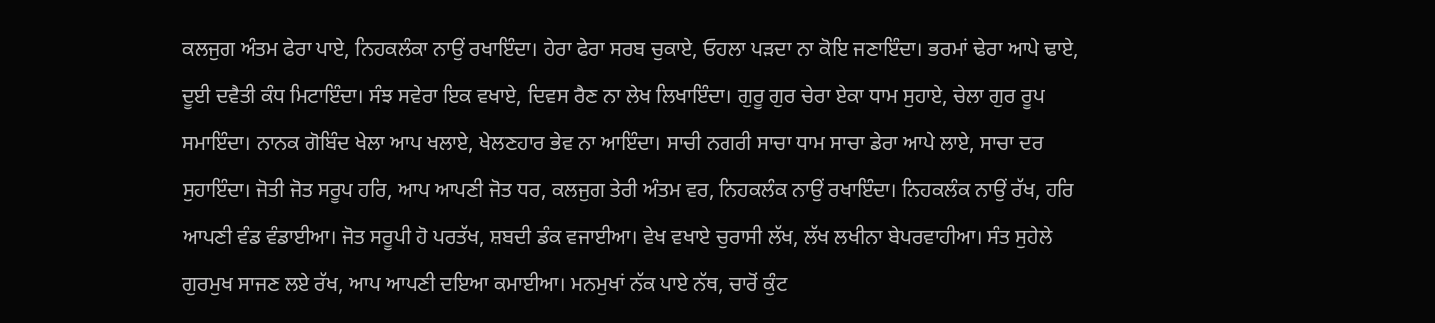ਕਲਜੁਗ ਅੰਤਮ ਫੇਰਾ ਪਾਏ, ਨਿਹਕਲੰਕਾ ਨਾਉਂ ਰਖਾਇੰਦਾ। ਹੇਰਾ ਫੇਰਾ ਸਰਬ ਚੁਕਾਏ, ਓਹਲਾ ਪੜਦਾ ਨਾ ਕੋਇ ਜਣਾਇੰਦਾ। ਭਰਮਾਂ ਢੇਰਾ ਆਪੇ ਢਾਏ, ਦੂਈ ਦਵੈਤੀ ਕੰਧ ਮਿਟਾਇੰਦਾ। ਸੰਝ ਸਵੇਰਾ ਇਕ ਵਖਾਏ, ਦਿਵਸ ਰੈਣ ਨਾ ਲੇਖ ਲਿਖਾਇੰਦਾ। ਗੁਰੂ ਗੁਰ ਚੇਰਾ ਏਕਾ ਧਾਮ ਸੁਹਾਏ, ਚੇਲਾ ਗੁਰ ਰੂਪ ਸਮਾਇੰਦਾ। ਨਾਨਕ ਗੋਬਿੰਦ ਖੇਲਾ ਆਪ ਖਲਾਏ, ਖੇਲਣਹਾਰ ਭੇਵ ਨਾ ਆਇੰਦਾ। ਸਾਚੀ ਨਗਰੀ ਸਾਚਾ ਧਾਮ ਸਾਚਾ ਡੇਰਾ ਆਪੇ ਲਾਏ, ਸਾਚਾ ਦਰ ਸੁਹਾਇੰਦਾ। ਜੋਤੀ ਜੋਤ ਸਰੂਪ ਹਰਿ, ਆਪ ਆਪਣੀ ਜੋਤ ਧਰ, ਕਲਜੁਗ ਤੇਰੀ ਅੰਤਮ ਵਰ, ਨਿਹਕਲੰਕ ਨਾਉਂ ਰਖਾਇੰਦਾ। ਨਿਹਕਲੰਕ ਨਾਉਂ ਰੱਖ, ਹਰਿ ਆਪਣੀ ਵੰਡ ਵੰਡਾਈਆ। ਜੋਤ ਸਰੂਪੀ ਹੋ ਪਰਤੱਖ, ਸ਼ਬਦੀ ਡੰਕ ਵਜਾਈਆ। ਵੇਖ ਵਖਾਏ ਚੁਰਾਸੀ ਲੱਖ, ਲੱਖ ਲਖੀਨਾ ਬੇਪਰਵਾਹੀਆ। ਸੰਤ ਸੁਹੇਲੇ ਗੁਰਮੁਖ ਸਾਜਣ ਲਏ ਰੱਖ, ਆਪ ਆਪਣੀ ਦਇਆ ਕਮਾਈਆ। ਮਨਮੁਖਾਂ ਨੱਕ ਪਾਏ ਨੱਥ, ਚਾਰੋਂ ਕੁੰਟ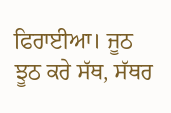ਫਿਰਾਈਆ। ਜੂਠ ਝੂਠ ਕਰੇ ਸੱਥ, ਸੱਥਰ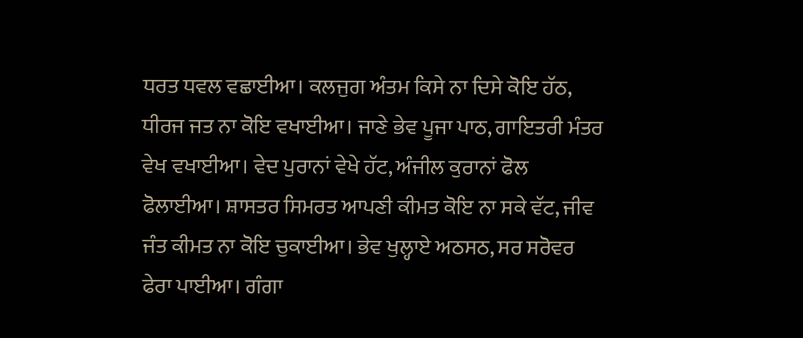ਧਰਤ ਧਵਲ ਵਛਾਈਆ। ਕਲਜੁਗ ਅੰਤਮ ਕਿਸੇ ਨਾ ਦਿਸੇ ਕੋਇ ਹੱਠ, ਧੀਰਜ ਜਤ ਨਾ ਕੋਇ ਵਖਾਈਆ। ਜਾਣੇ ਭੇਵ ਪੂਜਾ ਪਾਠ, ਗਾਇਤਰੀ ਮੰਤਰ ਵੇਖ ਵਖਾਈਆ। ਵੇਦ ਪੁਰਾਨਾਂ ਵੇਖੇ ਹੱਟ, ਅੰਜੀਲ ਕੁਰਾਨਾਂ ਫੋਲ ਫੋਲਾਈਆ। ਸ਼ਾਸਤਰ ਸਿਮਰਤ ਆਪਣੀ ਕੀਮਤ ਕੋਇ ਨਾ ਸਕੇ ਵੱਟ, ਜੀਵ ਜੰਤ ਕੀਮਤ ਨਾ ਕੋਇ ਚੁਕਾਈਆ। ਭੇਵ ਖੁਲ੍ਹਾਏ ਅਠਸਠ, ਸਰ ਸਰੋਵਰ ਫੇਰਾ ਪਾਈਆ। ਗੰਗਾ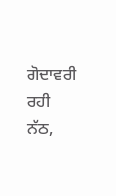ਗੋਦਾਵਰੀ ਰਹੀ ਨੱਠ,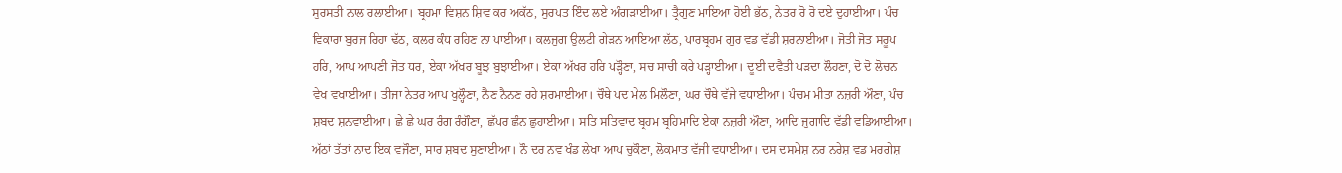ਸੁਰਸਤੀ ਨਾਲ ਰਲਾਈਆ। ਬ੍ਰਹਮਾ ਵਿਸ਼ਨ ਸ਼ਿਵ ਕਰ ਅਕੱਠ, ਸੁਰਪਤ ਇੰਦ ਲਏ ਅੰਗੜਾਈਆ। ਤ੍ਰੈਗੁਣ ਮਾਇਆ ਹੋਈ ਭੱਠ, ਨੇਤਰ ਰੋ ਰੋ ਦਏ ਦੁਹਾਈਆ। ਪੰਚ ਵਿਕਾਰਾ ਬੁਰਜ ਰਿਹਾ ਢੱਠ, ਕਲਰ ਕੰਧ ਰਹਿਣ ਨਾ ਪਾਈਆ। ਕਲਜੁਗ ਉਲਟੀ ਗੇੜਨ ਆਇਆ ਲੱਠ, ਪਾਰਬ੍ਰਹਮ ਗੁਰ ਵਡ ਵੱਡੀ ਸ਼ਰਨਾਈਆ। ਜੋਤੀ ਜੋਤ ਸਰੂਪ ਹਰਿ, ਆਪ ਆਪਣੀ ਜੋਤ ਧਰ, ਏਕਾ ਅੱਖਰ ਬੂਝ ਬੁਝਾਈਆ। ਏਕਾ ਅੱਖਰ ਹਰਿ ਪੜ੍ਹੌਣਾ, ਸਚ ਸਾਚੀ ਕਰੇ ਪੜ੍ਹਾਈਆ। ਦੂਈ ਦਵੈਤੀ ਪੜਦਾ ਲੌਹਣਾ, ਦੋ ਦੋ ਲੋਚਨ ਵੇਖ ਵਖਾਈਆ। ਤੀਜਾ ਨੇਤਰ ਆਪ ਖੁਲ੍ਹੌਣਾ, ਨੈਣ ਨੈਨਣ ਰਹੇ ਸ਼ਰਮਾਈਆ। ਚੌਥੇ ਪਦ ਮੇਲ ਮਿਲੌਣਾ, ਘਰ ਚੌਥੇ ਵੱਜੇ ਵਧਾਈਆ। ਪੰਚਮ ਮੀਤਾ ਨਜ਼ਰੀ ਔਣਾ, ਪੰਚ ਸ਼ਬਦ ਸ਼ਨਵਾਈਆ। ਛੇ ਛੇ ਘਰ ਰੰਗ ਰੰਗੌਣਾ, ਛੱਪਰ ਛੰਨ ਛੁਹਾਈਆ। ਸਤਿ ਸਤਿਵਾਦ ਬ੍ਰਹਮ ਬ੍ਰਹਿਮਾਦਿ ਏਕਾ ਨਜ਼ਰੀ ਔਣਾ, ਆਦਿ ਜੁਗਾਦਿ ਵੱਡੀ ਵਡਿਆਈਆ। ਅੱਠਾਂ ਤੱਤਾਂ ਨਾਦ ਇਕ ਵਜੌਣਾ, ਸਾਰ ਸ਼ਬਦ ਸੁਣਾਈਆ। ਨੌ ਦਰ ਨਵ ਖੰਡ ਲੇਖਾ ਆਪ ਚੁਕੌਣਾ, ਲੋਕਮਾਤ ਵੱਜੀ ਵਧਾਈਆ। ਦਸ ਦਸਮੇਸ਼ ਨਰ ਨਰੇਸ਼ ਵਡ ਮਰਗੇਸ਼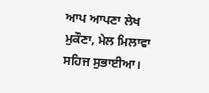ਆਪ ਆਪਣਾ ਲੇਖ ਮੁਕੌਣਾ, ਮੇਲ ਮਿਲਾਵਾ ਸਹਿਜ ਸੁਭਾਈਆ।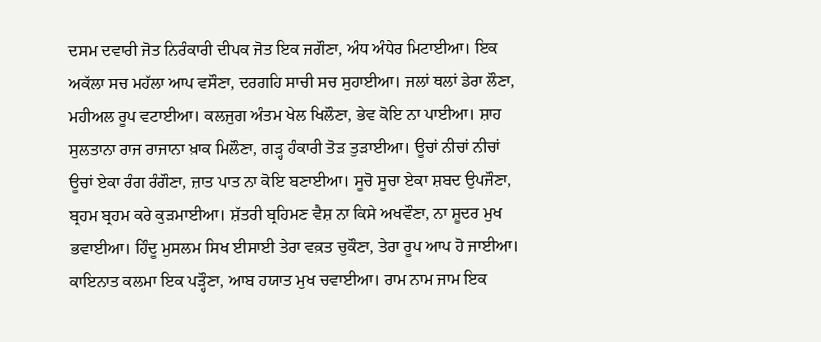ਦਸਮ ਦਵਾਰੀ ਜੋਤ ਨਿਰੰਕਾਰੀ ਦੀਪਕ ਜੋਤ ਇਕ ਜਗੌਣਾ, ਅੰਧ ਅੰਧੇਰ ਮਿਟਾਈਆ। ਇਕ ਅਕੱਲਾ ਸਚ ਮਹੱਲਾ ਆਪ ਵਸੌਣਾ, ਦਰਗਹਿ ਸਾਚੀ ਸਚ ਸੁਹਾਈਆ। ਜਲਾਂ ਥਲਾਂ ਡੇਰਾ ਲੌਣਾ, ਮਹੀਅਲ ਰੂਪ ਵਟਾਈਆ। ਕਲਜੁਗ ਅੰਤਮ ਖੇਲ ਖਿਲੌਣਾ, ਭੇਵ ਕੋਇ ਨਾ ਪਾਈਆ। ਸ਼ਾਹ ਸੁਲਤਾਨਾ ਰਾਜ ਰਾਜਾਨਾ ਖ਼ਾਕ ਮਿਲੌਣਾ, ਗੜ੍ਹ ਹੰਕਾਰੀ ਤੋੜ ਤੁੜਾਈਆ। ਊਚਾਂ ਨੀਚਾਂ ਨੀਚਾਂ ਊਚਾਂ ਏਕਾ ਰੰਗ ਰੰਗੌਣਾ, ਜ਼ਾਤ ਪਾਤ ਨਾ ਕੋਇ ਬਣਾਈਆ। ਸੂਚੋ ਸੂਚਾ ਏਕਾ ਸ਼ਬਦ ਉਪਜੌਣਾ, ਬ੍ਰਹਮ ਬ੍ਰਹਮ ਕਰੇ ਕੁੜਮਾਈਆ। ਸ਼ੱਤਰੀ ਬ੍ਰਹਿਮਣ ਵੈਸ਼ ਨਾ ਕਿਸੇ ਅਖਵੌਣਾ, ਨਾ ਸ਼ੂਦਰ ਮੁਖ ਭਵਾਈਆ। ਹਿੰਦੂ ਮੁਸਲਮ ਸਿਖ ਈਸਾਈ ਤੇਰਾ ਵਕ਼ਤ ਚੁਕੌਣਾ, ਤੇਰਾ ਰੂਪ ਆਪ ਹੋ ਜਾਈਆ। ਕਾਇਨਾਤ ਕਲਮਾ ਇਕ ਪੜ੍ਹੌਣਾ, ਆਬ ਹਯਾਤ ਮੁਖ ਚਵਾਈਆ। ਰਾਮ ਨਾਮ ਜਾਮ ਇਕ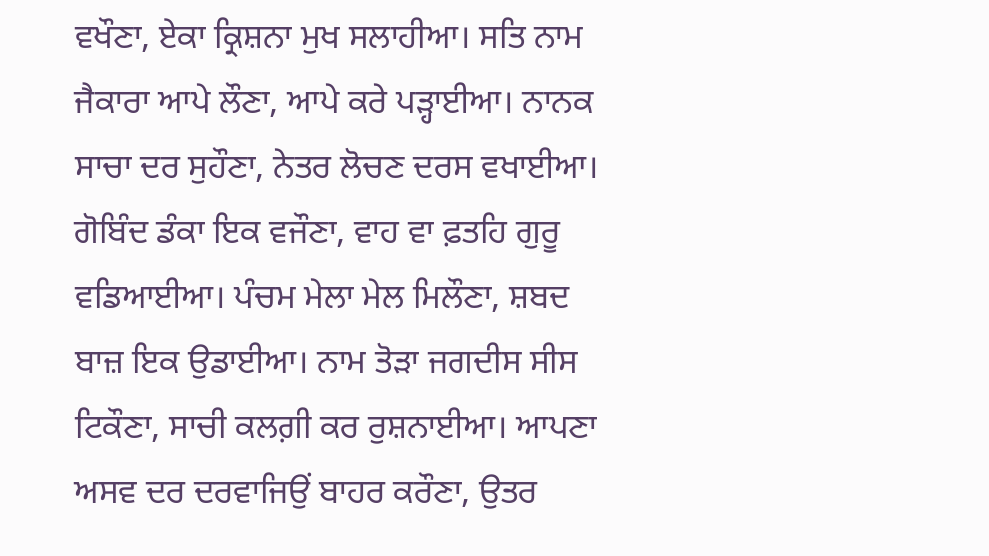ਵਖੌਣਾ, ਏਕਾ ਕ੍ਰਿਸ਼ਨਾ ਮੁਖ ਸਲਾਹੀਆ। ਸਤਿ ਨਾਮ ਜੈਕਾਰਾ ਆਪੇ ਲੌਣਾ, ਆਪੇ ਕਰੇ ਪੜ੍ਹਾਈਆ। ਨਾਨਕ ਸਾਚਾ ਦਰ ਸੁਹੌਣਾ, ਨੇਤਰ ਲੋਚਣ ਦਰਸ ਵਖਾਈਆ। ਗੋਬਿੰਦ ਡੰਕਾ ਇਕ ਵਜੌਣਾ, ਵਾਹ ਵਾ ਫ਼ਤਹਿ ਗੁਰੂ ਵਡਿਆਈਆ। ਪੰਚਮ ਮੇਲਾ ਮੇਲ ਮਿਲੌਣਾ, ਸ਼ਬਦ ਬਾਜ਼ ਇਕ ਉਡਾਈਆ। ਨਾਮ ਤੋੜਾ ਜਗਦੀਸ ਸੀਸ ਟਿਕੌਣਾ, ਸਾਚੀ ਕਲਗ਼ੀ ਕਰ ਰੁਸ਼ਨਾਈਆ। ਆਪਣਾ ਅਸਵ ਦਰ ਦਰਵਾਜਿਉਂ ਬਾਹਰ ਕਰੌਣਾ, ਉਤਰ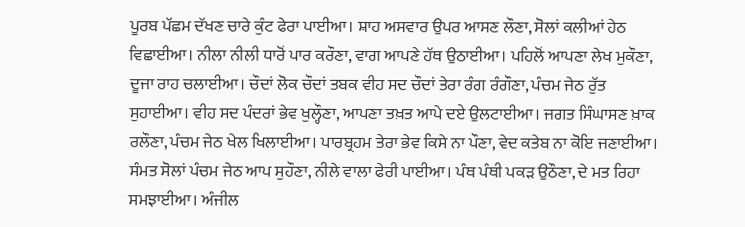ਪੂਰਬ ਪੱਛਮ ਦੱਖਣ ਚਾਰੇ ਕੁੰਟ ਫੇਰਾ ਪਾਈਆ। ਸ਼ਾਹ ਅਸਵਾਰ ਉਪਰ ਆਸਣ ਲੌਣਾ, ਸੋਲਾਂ ਕਲੀਆਂ ਹੇਠ ਵਿਛਾਈਆ। ਨੀਲਾ ਨੀਲੀ ਧਾਰੋਂ ਪਾਰ ਕਰੌਣਾ, ਵਾਗ ਆਪਣੇ ਹੱਥ ਉਠਾਈਆ। ਪਹਿਲੋਂ ਆਪਣਾ ਲੇਖ ਮੁਕੌਣਾ, ਦੂਜਾ ਰਾਹ ਚਲਾਈਆ। ਚੌਦਾਂ ਲੋਕ ਚੌਦਾਂ ਤਬਕ ਵੀਹ ਸਦ ਚੌਦਾਂ ਤੇਰਾ ਰੰਗ ਰੰਗੌਣਾ, ਪੰਚਮ ਜੇਠ ਰੁੱਤ ਸੁਹਾਈਆ। ਵੀਹ ਸਦ ਪੰਦਰਾਂ ਭੇਵ ਖੁਲ੍ਹੌਣਾ, ਆਪਣਾ ਤਖ਼ਤ ਆਪੇ ਦਏ ਉਲਟਾਈਆ। ਜਗਤ ਸਿੰਘਾਸਣ ਖ਼ਾਕ ਰਲੌਣਾ, ਪੰਚਮ ਜੇਠ ਖੇਲ ਖਿਲਾਈਆ। ਪਾਰਬ੍ਰਹਮ ਤੇਰਾ ਭੇਵ ਕਿਸੇ ਨਾ ਪੌਣਾ, ਵੇਦ ਕਤੇਬ ਨਾ ਕੋਇ ਜਣਾਈਆ। ਸੰਮਤ ਸੋਲਾਂ ਪੰਚਮ ਜੇਠ ਆਪ ਸੁਹੌਣਾ, ਨੀਲੇ ਵਾਲਾ ਫੇਰੀ ਪਾਈਆ। ਪੰਥ ਪੰਥੀ ਪਕੜ ਉਠੌਣਾ, ਦੇ ਮਤ ਰਿਹਾ ਸਮਝਾਈਆ। ਅੰਜੀਲ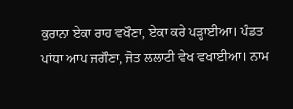ਕੁਰਾਨਾ ਏਕਾ ਰਾਹ ਵਖੌਣਾ, ਏਕਾ ਕਰੇ ਪੜ੍ਹਾਈਆ। ਪੰਡਤ ਪਾਂਧਾ ਆਪ ਜਗੌਣਾ, ਜੋਤ ਲਲਾਟੀ ਵੇਖ ਵਖਾਈਆ। ਨਾਮ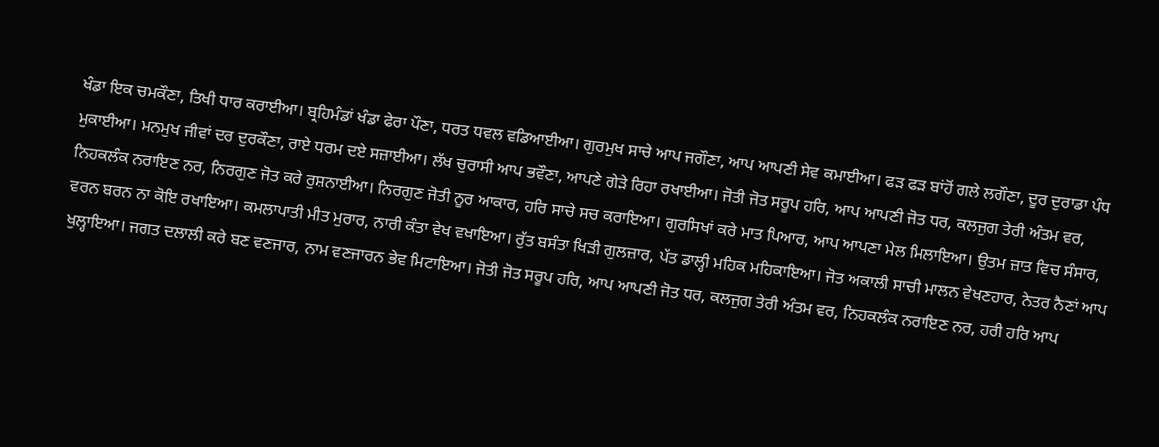ਖੰਡਾ ਇਕ ਚਮਕੌਣਾ, ਤਿਖੀ ਧਾਰ ਕਰਾਈਆ। ਬ੍ਰਹਿਮੰਡਾਂ ਖੰਡਾ ਫੇਰਾ ਪੌਣਾ, ਧਰਤ ਧਵਲ ਵਡਿਆਈਆ। ਗੁਰਮੁਖ ਸਾਚੇ ਆਪ ਜਗੌਣਾ, ਆਪ ਆਪਣੀ ਸੇਵ ਕਮਾਈਆ। ਫੜ ਫੜ ਬਾਂਹੋਂ ਗਲੇ ਲਗੌਣਾ, ਦੂਰ ਦੁਰਾਡਾ ਪੰਧ ਮੁਕਾਈਆ। ਮਨਮੁਖ ਜੀਵਾਂ ਦਰ ਦੁਰਕੌਣਾ, ਰਾਏ ਧਰਮ ਦਏ ਸਜ਼ਾਈਆ। ਲੱਖ ਚੁਰਾਸੀ ਆਪ ਭਵੌਣਾ, ਆਪਣੇ ਗੇੜੇ ਰਿਹਾ ਰਖਾਈਆ। ਜੋਤੀ ਜੋਤ ਸਰੂਪ ਹਰਿ, ਆਪ ਆਪਣੀ ਜੋਤ ਧਰ, ਕਲਜੁਗ ਤੇਰੀ ਅੰਤਮ ਵਰ, ਨਿਹਕਲੰਕ ਨਰਾਇਣ ਨਰ, ਨਿਰਗੁਣ ਜੋਤ ਕਰੇ ਰੁਸ਼ਨਾਈਆ। ਨਿਰਗੁਣ ਜੋਤੀ ਨੂਰ ਆਕਾਰ, ਹਰਿ ਸਾਚੇ ਸਚ ਕਰਾਇਆ। ਗੁਰਸਿਖਾਂ ਕਰੇ ਮਾਤ ਪਿਆਰ, ਆਪ ਆਪਣਾ ਮੇਲ ਮਿਲਾਇਆ। ਉਤਮ ਜ਼ਾਤ ਵਿਚ ਸੰਸਾਰ, ਵਰਨ ਬਰਨ ਨਾ ਕੋਇ ਰਖਾਇਆ। ਕਮਲਾਪਾਤੀ ਮੀਤ ਮੁਰਾਰ, ਨਾਰੀ ਕੰਤਾ ਵੇਖ ਵਖਾਇਆ। ਰੁੱਤ ਬਸੰਤਾ ਖਿੜੀ ਗੁਲਜ਼ਾਰ, ਪੱਤ ਡਾਲ੍ਹੀ ਮਹਿਕ ਮਹਿਕਾਇਆ। ਜੋਤ ਅਕਾਲੀ ਸਾਚੀ ਮਾਲਨ ਵੇਖਣਹਾਰ, ਨੇਤਰ ਨੈਣਾਂ ਆਪ ਖੁਲ੍ਹਾਇਆ। ਜਗਤ ਦਲਾਲੀ ਕਰੇ ਬਣ ਵਣਜਾਰ, ਨਾਮ ਵਣਜਾਰਨ ਭੇਵ ਮਿਟਾਇਆ। ਜੋਤੀ ਜੋਤ ਸਰੂਪ ਹਰਿ, ਆਪ ਆਪਣੀ ਜੋਤ ਧਰ, ਕਲਜੁਗ ਤੇਰੀ ਅੰਤਮ ਵਰ, ਨਿਹਕਲੰਕ ਨਰਾਇਣ ਨਰ, ਹਰੀ ਹਰਿ ਆਪ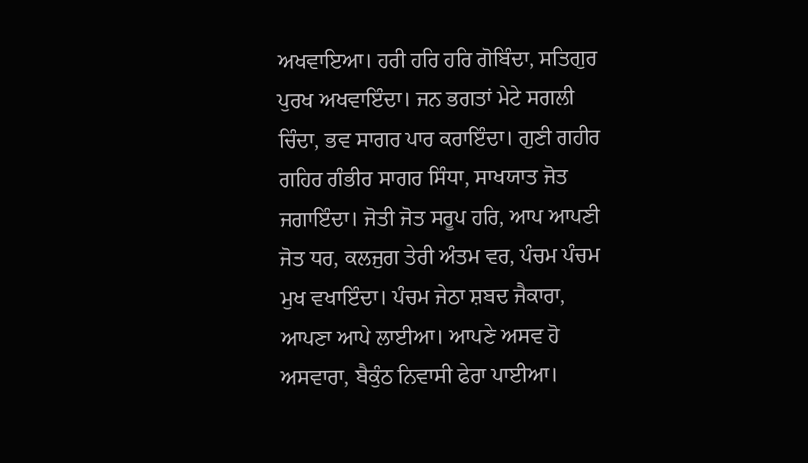ਅਖਵਾਇਆ। ਹਰੀ ਹਰਿ ਹਰਿ ਗੋਬਿੰਦਾ, ਸਤਿਗੁਰ ਪੁਰਖ ਅਖਵਾਇੰਦਾ। ਜਨ ਭਗਤਾਂ ਮੇਟੇ ਸਗਲੀ ਚਿੰਦਾ, ਭਵ ਸਾਗਰ ਪਾਰ ਕਰਾਇੰਦਾ। ਗੁਣੀ ਗਹੀਰ ਗਹਿਰ ਗੰਭੀਰ ਸਾਗਰ ਸਿੰਧਾ, ਸਾਖਯਾਤ ਜੋਤ ਜਗਾਇੰਦਾ। ਜੋਤੀ ਜੋਤ ਸਰੂਪ ਹਰਿ, ਆਪ ਆਪਣੀ ਜੋਤ ਧਰ, ਕਲਜੁਗ ਤੇਰੀ ਅੰਤਮ ਵਰ, ਪੰਚਮ ਪੰਚਮ ਮੁਖ ਵਖਾਇੰਦਾ। ਪੰਚਮ ਜੇਠਾ ਸ਼ਬਦ ਜੈਕਾਰਾ, ਆਪਣਾ ਆਪੇ ਲਾਈਆ। ਆਪਣੇ ਅਸਵ ਹੋ ਅਸਵਾਰਾ, ਬੈਕੁੰਠ ਨਿਵਾਸੀ ਫੇਰਾ ਪਾਈਆ।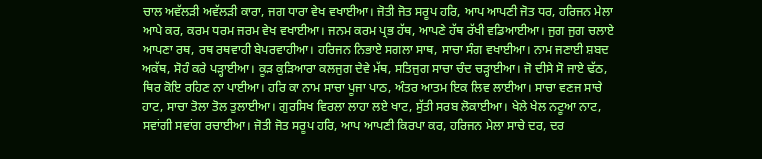ਚਾਲ ਅਵੱਲੜੀ ਅਵੱਲੜੀ ਕਾਰਾ, ਜਗ ਧਾਰਾ ਵੇਖ ਵਖਾਈਆ। ਜੋਤੀ ਜੋਤ ਸਰੂਪ ਹਰਿ, ਆਪ ਆਪਣੀ ਜੋਤ ਧਰ, ਹਰਿਜਨ ਮੇਲਾ ਆਪੇ ਕਰ, ਕਰਮ ਧਰਮ ਜਰਮ ਵੇਖ ਵਖਾਈਆ। ਜਨਮ ਕਰਮ ਪ੍ਰਭ ਹੱਥ, ਆਪਣੇ ਹੱਥ ਰੱਖੀ ਵਡਿਆਈਆ। ਜੁਗ ਜੁਗ ਚਲਾਏ ਆਪਣਾ ਰਥ, ਰਥ ਰਥਵਾਹੀ ਬੇਪਰਵਾਹੀਆ। ਹਰਿਜਨ ਨਿਭਾਏ ਸਗਲਾ ਸਾਥ, ਸਾਚਾ ਸੰਗ ਵਖਾਈਆ। ਨਾਮ ਜਣਾਈ ਸ਼ਬਦ ਅਕੱਥ, ਸੋਹੰ ਕਰੇ ਪੜ੍ਹਾਈਆ। ਕੂੜ ਕੁੜਿਆਰਾ ਕਲਜੁਗ ਦੇਵੇ ਮੱਥ, ਸਤਿਜੁਗ ਸਾਚਾ ਚੰਦ ਚੜ੍ਹਾਈਆ। ਜੋ ਦੀਸੇ ਸੋ ਜਾਏ ਢੱਠ, ਥਿਰ ਕੋਇ ਰਹਿਣ ਨਾ ਪਾਈਆ। ਹਰਿ ਕਾ ਨਾਮ ਸਾਚਾ ਪੂਜਾ ਪਾਠ, ਅੰਤਰ ਆਤਮ ਇਕ ਲਿਵ ਲਾਈਆ। ਸਾਚਾ ਵਣਜ ਸਾਚੇ ਹਾਟ, ਸਾਚਾ ਤੋਲਾ ਤੋਲ ਤੁਲਾਈਆ। ਗੁਰਸਿਖ ਵਿਰਲਾ ਲਾਹਾ ਲਏ ਖਾਟ, ਸੁੱਤੀ ਸਰਬ ਲੋਕਾਈਆ। ਖੇਲੇ ਖੇਲ ਨਟੂਆ ਨਾਟ, ਸਵਾਂਗੀ ਸਵਾਂਗ ਰਚਾਈਆ। ਜੋਤੀ ਜੋਤ ਸਰੂਪ ਹਰਿ, ਆਪ ਆਪਣੀ ਕਿਰਪਾ ਕਰ, ਹਰਿਜਨ ਮੇਲਾ ਸਾਚੇ ਦਰ, ਦਰ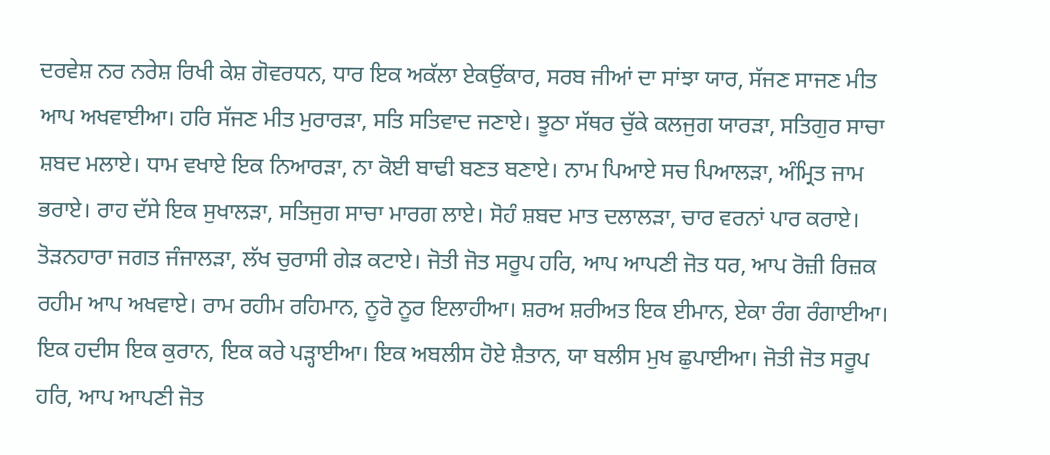ਦਰਵੇਸ਼ ਨਰ ਨਰੇਸ਼ ਰਿਖੀ ਕੇਸ਼ ਗੋਵਰਧਨ, ਧਾਰ ਇਕ ਅਕੱਲਾ ਏਕਉਂਕਾਰ, ਸਰਬ ਜੀਆਂ ਦਾ ਸਾਂਝਾ ਯਾਰ, ਸੱਜਣ ਸਾਜਣ ਮੀਤ ਆਪ ਅਖਵਾਈਆ। ਹਰਿ ਸੱਜਣ ਮੀਤ ਮੁਰਾਰੜਾ, ਸਤਿ ਸਤਿਵਾਦ ਜਣਾਏ। ਝੂਠਾ ਸੱਥਰ ਚੁੱਕੇ ਕਲਜੁਗ ਯਾਰੜਾ, ਸਤਿਗੁਰ ਸਾਚਾ ਸ਼ਬਦ ਮਲਾਏ। ਧਾਮ ਵਖਾਏ ਇਕ ਨਿਆਰੜਾ, ਨਾ ਕੋਈ ਬਾਢੀ ਬਣਤ ਬਣਾਏ। ਨਾਮ ਪਿਆਏ ਸਚ ਪਿਆਲੜਾ, ਅੰਮ੍ਰਿਤ ਜਾਮ ਭਰਾਏ। ਰਾਹ ਦੱਸੇ ਇਕ ਸੁਖਾਲੜਾ, ਸਤਿਜੁਗ ਸਾਚਾ ਮਾਰਗ ਲਾਏ। ਸੋਹੰ ਸ਼ਬਦ ਮਾਤ ਦਲਾਲੜਾ, ਚਾਰ ਵਰਨਾਂ ਪਾਰ ਕਰਾਏ। ਤੋੜਨਹਾਰਾ ਜਗਤ ਜੰਜਾਲੜਾ, ਲੱਖ ਚੁਰਾਸੀ ਗੇੜ ਕਟਾਏ। ਜੋਤੀ ਜੋਤ ਸਰੂਪ ਹਰਿ, ਆਪ ਆਪਣੀ ਜੋਤ ਧਰ, ਆਪ ਰੋਜ਼ੀ ਰਿਜ਼ਕ ਰਹੀਮ ਆਪ ਅਖਵਾਏ। ਰਾਮ ਰਹੀਮ ਰਹਿਮਾਨ, ਨੂਰੋ ਨੂਰ ਇਲਾਹੀਆ। ਸ਼ਰਅ ਸ਼ਰੀਅਤ ਇਕ ਈਮਾਨ, ਏਕਾ ਰੰਗ ਰੰਗਾਈਆ। ਇਕ ਹਦੀਸ ਇਕ ਕੁਰਾਨ, ਇਕ ਕਰੇ ਪੜ੍ਹਾਈਆ। ਇਕ ਅਬਲੀਸ ਹੋਏ ਸ਼ੈਤਾਨ, ਯਾ ਬਲੀਸ ਮੁਖ ਛੁਪਾਈਆ। ਜੋਤੀ ਜੋਤ ਸਰੂਪ ਹਰਿ, ਆਪ ਆਪਣੀ ਜੋਤ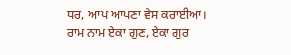ਧਰ, ਆਪ ਆਪਣਾ ਵੇਸ ਕਰਾਈਆ। ਰਾਮ ਨਾਮ ਏਕਾ ਗੁਣ, ਏਕਾ ਗੁਰ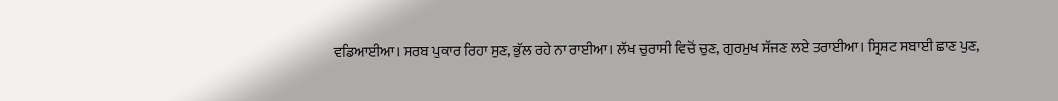ਵਡਿਆਈਆ। ਸਰਬ ਪੁਕਾਰ ਰਿਹਾ ਸੁਣ, ਭੁੱਲ ਰਹੇ ਨਾ ਰਾਈਆ। ਲੱਖ ਚੁਰਾਸੀ ਵਿਚੋਂ ਚੁਣ, ਗੁਰਮੁਖ ਸੱਜਣ ਲਏ ਤਰਾਈਆ। ਸ੍ਰਿਸ਼ਟ ਸਬਾਈ ਛਾਣ ਪੁਣ,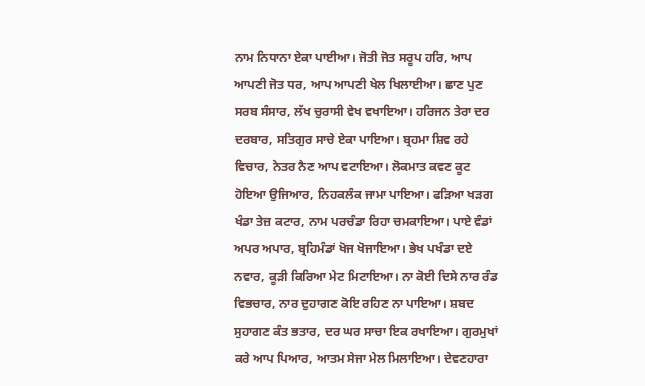ਨਾਮ ਨਿਧਾਨਾ ਏਕਾ ਪਾਈਆ। ਜੋਤੀ ਜੋਤ ਸਰੂਪ ਹਰਿ, ਆਪ ਆਪਣੀ ਜੋਤ ਧਰ, ਆਪ ਆਪਣੀ ਖੇਲ ਖਿਲਾਈਆ। ਛਾਣ ਪੁਣ ਸਰਬ ਸੰਸਾਰ, ਲੱਖ ਚੁਰਾਸੀ ਵੇਖ ਵਖਾਇਆ। ਹਰਿਜਨ ਤੇਰਾ ਦਰ ਦਰਬਾਰ, ਸਤਿਗੁਰ ਸਾਚੇ ਏਕਾ ਪਾਇਆ। ਬ੍ਰਹਮਾ ਸ਼ਿਵ ਰਹੇ ਵਿਚਾਰ, ਨੇਤਰ ਨੈਣ ਆਪ ਵਟਾਇਆ। ਲੋਕਮਾਤ ਕਵਣ ਕੂਟ ਹੋਇਆ ਉਜਿਆਰ, ਨਿਹਕਲੰਕ ਜਾਮਾ ਪਾਇਆ। ਫੜਿਆ ਖੜਗ ਖੰਡਾ ਤੇਜ਼ ਕਟਾਰ, ਨਾਮ ਪਰਚੰਡਾ ਰਿਹਾ ਚਮਕਾਇਆ। ਪਾਏ ਵੰਡਾਂ ਅਪਰ ਅਪਾਰ, ਬ੍ਰਹਿਮੰਡਾਂ ਖੋਜ ਖੋਜਾਇਆ। ਭੇਖ ਪਖੰਡਾ ਦਏ ਨਵਾਰ, ਕੂੜੀ ਕਿਰਿਆ ਮੇਟ ਮਿਟਾਇਆ। ਨਾ ਕੋਈ ਦਿਸੇ ਨਾਰ ਰੰਡ ਵਿਭਚਾਰ, ਨਾਰ ਦੁਹਾਗਣ ਕੋਇ ਰਹਿਣ ਨਾ ਪਾਇਆ। ਸ਼ਬਦ ਸੁਹਾਗਣ ਕੰਤ ਭਤਾਰ, ਦਰ ਘਰ ਸਾਚਾ ਇਕ ਰਖਾਇਆ। ਗੁਰਮੁਖਾਂ ਕਰੇ ਆਪ ਪਿਆਰ, ਆਤਮ ਸੇਜਾ ਮੇਲ ਮਿਲਾਇਆ। ਦੇਵਣਹਾਰਾ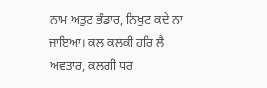ਨਾਮ ਅਤੁਟ ਭੰਡਾਰ, ਨਿਖੁਟ ਕਦੇ ਨਾ ਜਾਇਆ। ਕਲ ਕਲਕੀ ਹਰਿ ਲੈ ਅਵਤਾਰ, ਕਲਗੀ ਧਰ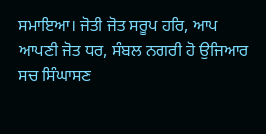ਸਮਾਇਆ। ਜੋਤੀ ਜੋਤ ਸਰੂਪ ਹਰਿ, ਆਪ ਆਪਣੀ ਜੋਤ ਧਰ, ਸੰਬਲ ਨਗਰੀ ਹੋ ਉਜਿਆਰ ਸਚ ਸਿੰਘਾਸਣ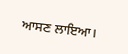ਆਸਣ ਲਾਇਆ।